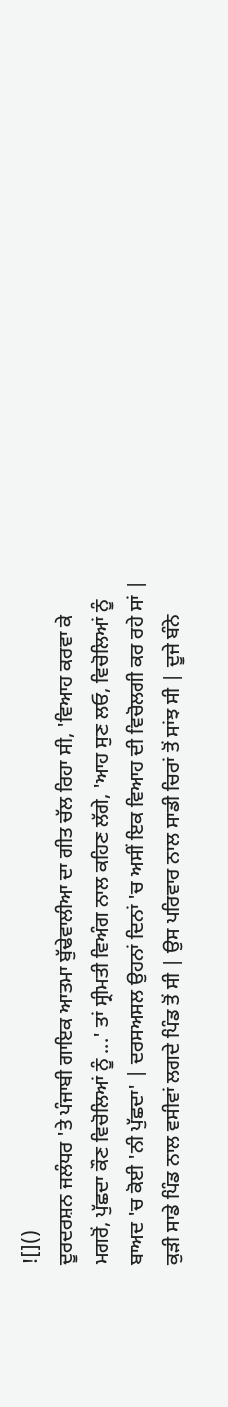![]()
ਦੂਰਦਰਸ਼ਨ ਜਲੰਧਰ 'ਤੇ ਪੰਜਾਬੀ ਗਾਇਕ ਆਤਮਾ ਬੁੱਢੇਵਾਲੀਆ ਦਾ ਗੀਤ ਚੱਲ ਰਿਹਾ ਸੀ, 'ਵਿਆਹ ਕਰਵਾ ਕੇ ਮਗਰੋਂ, ਪੁੱਛਦਾ ਕੌਣ ਵਿਚੋਲਿਆਂ ਨੂੰ ...' ਤਾਂ ਸ੍ਰੀਮਤੀ ਵਿਅੰਗ ਨਾਲ ਕਹਿਣ ਲੱਗੇ, 'ਆਹ ਸੁਣ ਲਓ, ਵਿਚੋਲਿਆਂ ਨੂੰ ਬਾਅਦ 'ਚ ਕੋਈ 'ਨੀ ਪੁੱਛਦਾ' | ਦਰਸਅਸਲ ਉਹਨਾਂ ਦਿਨਾਂ 'ਚ ਅਸੀਂ ਇਕ ਵਿਆਹ ਦੀ ਵਿਚੋਲਗੀ ਕਰ ਰਹੇ ਸਾਂ | ਕੁੜੀ ਸਾਡੇ ਪਿੰਡ ਨਾਲ ਵਸੀਵਾਂ ਲਗਦੇ ਪਿੰਡ ਤੋਂ ਸੀ | ਉਸ ਪਰਿਵਾਰ ਨਾਲ ਸਾਡੀ ਚਿਰਾਂ ਤੋਂ ਸਾਂਝ ਸੀ | ਦੂਜੇ ਬੰਨੇ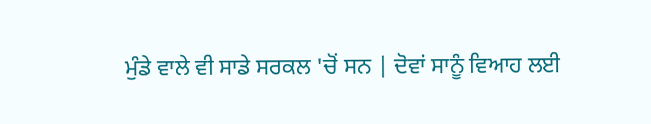ਮੁੰਡੇ ਵਾਲੇ ਵੀ ਸਾਡੇ ਸਰਕਲ 'ਚੋਂ ਸਨ | ਦੋਵਾਂ ਸਾਨੂੰ ਵਿਆਹ ਲਈ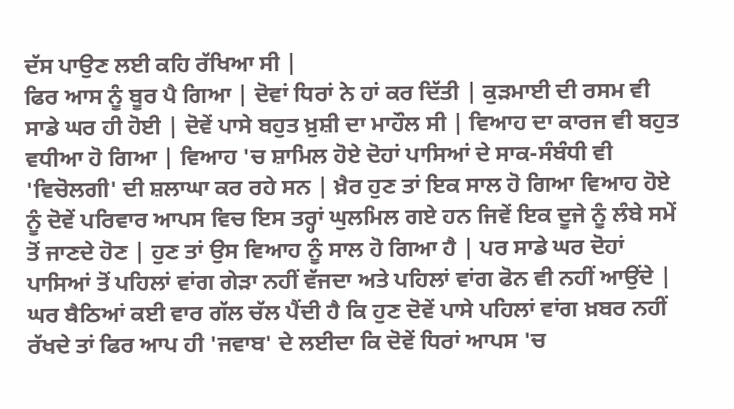ਦੱਸ ਪਾਉਣ ਲਈ ਕਹਿ ਰੱਖਿਆ ਸੀ |
ਫਿਰ ਆਸ ਨੂੰ ਬੂਰ ਪੈ ਗਿਆ | ਦੋਵਾਂ ਧਿਰਾਂ ਨੇ ਹਾਂ ਕਰ ਦਿੱਤੀ | ਕੁੜਮਾਈ ਦੀ ਰਸਮ ਵੀ ਸਾਡੇ ਘਰ ਹੀ ਹੋਈ | ਦੋਵੇਂ ਪਾਸੇ ਬਹੁਤ ਖ਼ੁਸ਼ੀ ਦਾ ਮਾਹੌਲ ਸੀ | ਵਿਆਹ ਦਾ ਕਾਰਜ ਵੀ ਬਹੁਤ ਵਧੀਆ ਹੋ ਗਿਆ | ਵਿਆਹ 'ਚ ਸ਼ਾਮਿਲ ਹੋਏ ਦੋਹਾਂ ਪਾਸਿਆਂ ਦੇ ਸਾਕ-ਸੰਬੰਧੀ ਵੀ 'ਵਿਚੋਲਗੀ' ਦੀ ਸ਼ਲਾਘਾ ਕਰ ਰਹੇ ਸਨ | ਖ਼ੈਰ ਹੁਣ ਤਾਂ ਇਕ ਸਾਲ ਹੋ ਗਿਆ ਵਿਆਹ ਹੋਏ ਨੂੰ ਦੋਵੇਂ ਪਰਿਵਾਰ ਆਪਸ ਵਿਚ ਇਸ ਤਰ੍ਹਾਂ ਘੁਲਮਿਲ ਗਏ ਹਨ ਜਿਵੇਂ ਇਕ ਦੂਜੇ ਨੂੰ ਲੰਬੇ ਸਮੇਂ ਤੋਂ ਜਾਣਦੇ ਹੋਣ | ਹੁਣ ਤਾਂ ਉਸ ਵਿਆਹ ਨੂੰ ਸਾਲ ਹੋ ਗਿਆ ਹੈ | ਪਰ ਸਾਡੇ ਘਰ ਦੋਹਾਂ ਪਾਸਿਆਂ ਤੋਂ ਪਹਿਲਾਂ ਵਾਂਗ ਗੇੜਾ ਨਹੀਂ ਵੱਜਦਾ ਅਤੇ ਪਹਿਲਾਂ ਵਾਂਗ ਫੋਨ ਵੀ ਨਹੀਂ ਆਉਂਦੇ | ਘਰ ਬੈਠਿਆਂ ਕਈ ਵਾਰ ਗੱਲ ਚੱਲ ਪੈਂਦੀ ਹੈ ਕਿ ਹੁਣ ਦੋਵੇਂ ਪਾਸੇ ਪਹਿਲਾਂ ਵਾਂਗ ਖ਼ਬਰ ਨਹੀਂ ਰੱਖਦੇ ਤਾਂ ਫਿਰ ਆਪ ਹੀ 'ਜਵਾਬ' ਦੇ ਲਈਦਾ ਕਿ ਦੋਵੇਂ ਧਿਰਾਂ ਆਪਸ 'ਚ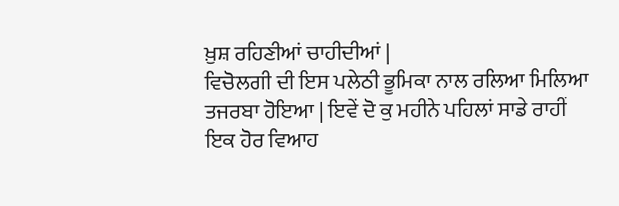ਖ਼ੁਸ਼ ਰਹਿਣੀਆਂ ਚਾਹੀਦੀਆਂ |
ਵਿਚੋਲਗੀ ਦੀ ਇਸ ਪਲੇਠੀ ਭੂਮਿਕਾ ਨਾਲ ਰਲਿਆ ਮਿਲਿਆ ਤਜਰਬਾ ਹੋਇਆ | ਇਵੇਂ ਦੋ ਕੁ ਮਹੀਨੇ ਪਹਿਲਾਂ ਸਾਡੇ ਰਾਹੀਂ ਇਕ ਹੋਰ ਵਿਆਹ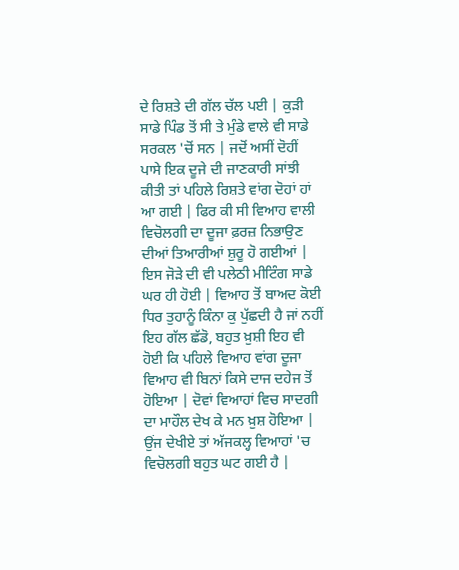ਦੇ ਰਿਸ਼ਤੇ ਦੀ ਗੱਲ ਚੱਲ ਪਈ | ਕੁੜੀ ਸਾਡੇ ਪਿੰਡ ਤੋਂ ਸੀ ਤੇ ਮੁੰਡੇ ਵਾਲੇ ਵੀ ਸਾਡੇ ਸਰਕਲ 'ਚੋਂ ਸਨ | ਜਦੋਂ ਅਸੀਂ ਦੋਹੀਂ ਪਾਸੇ ਇਕ ਦੂਜੇ ਦੀ ਜਾਣਕਾਰੀ ਸਾਂਝੀ ਕੀਤੀ ਤਾਂ ਪਹਿਲੇ ਰਿਸ਼ਤੇ ਵਾਂਗ ਦੋਹਾਂ ਹਾਂ ਆ ਗਈ | ਫਿਰ ਕੀ ਸੀ ਵਿਆਹ ਵਾਲੀ ਵਿਚੋਲਗੀ ਦਾ ਦੂਜਾ ਫ਼ਰਜ਼ ਨਿਭਾਉਣ ਦੀਆਂ ਤਿਆਰੀਆਂ ਸ਼ੁਰੂ ਹੋ ਗਈਆਂ | ਇਸ ਜੋੜੇ ਦੀ ਵੀ ਪਲੇਠੀ ਮੀਟਿੰਗ ਸਾਡੇ ਘਰ ਹੀ ਹੋਈ | ਵਿਆਹ ਤੋਂ ਬਾਅਦ ਕੋਈ ਧਿਰ ਤੁਹਾਨੂੰ ਕਿੰਨਾ ਕੁ ਪੁੱਛਦੀ ਹੈ ਜਾਂ ਨਹੀਂ ਇਹ ਗੱਲ ਛੱਡੋ, ਬਹੁਤ ਖ਼ੁਸ਼ੀ ਇਹ ਵੀ ਹੋਈ ਕਿ ਪਹਿਲੇ ਵਿਆਹ ਵਾਂਗ ਦੂਜਾ ਵਿਆਹ ਵੀ ਬਿਨਾਂ ਕਿਸੇ ਦਾਜ ਦਹੇਜ ਤੋਂ ਹੋਇਆ | ਦੋਵਾਂ ਵਿਆਹਾਂ ਵਿਚ ਸਾਦਗੀ ਦਾ ਮਾਹੌਲ ਦੇਖ ਕੇ ਮਨ ਖ਼ੁਸ਼ ਹੋਇਆ |
ਉਂਜ ਦੇਖੀਏ ਤਾਂ ਅੱਜਕਲ੍ਹ ਵਿਆਹਾਂ 'ਚ ਵਿਚੋਲਗੀ ਬਹੁਤ ਘਟ ਗਈ ਹੈ |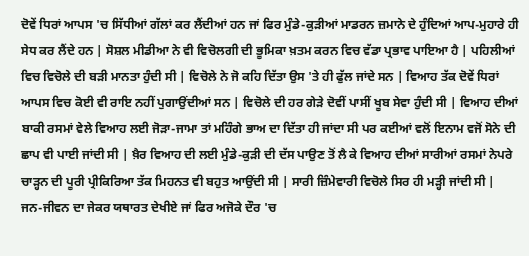ਦੋਵੇਂ ਧਿਰਾਂ ਆਪਸ 'ਚ ਸਿੱਧੀਆਂ ਗੱਲਾਂ ਕਰ ਲੈਂਦੀਆਂ ਹਨ ਜਾਂ ਫਿਰ ਮੁੰਡੇ-ਕੁੜੀਆਂ ਮਾਡਰਨ ਜ਼ਮਾਨੇ ਦੇ ਹੁੰਦਿਆਂ ਆਪ-ਮੁਹਾਰੇ ਹੀ ਸੇਧ ਕਰ ਲੈਂਦੇ ਹਨ | ਸੋਸ਼ਲ ਮੀਡੀਆ ਨੇ ਵੀ ਵਿਚੋਲਗੀ ਦੀ ਭੂਮਿਕਾ ਖ਼ਤਮ ਕਰਨ ਵਿਚ ਵੱਡਾ ਪ੍ਰਭਾਵ ਪਾਇਆ ਹੈ | ਪਹਿਲੀਆਂ ਵਿਚ ਵਿਚੋਲੇ ਦੀ ਬੜੀ ਮਾਨਤਾ ਹੁੰਦੀ ਸੀ | ਵਿਚੋਲੇ ਨੇ ਜੋ ਕਹਿ ਦਿੱਤਾ ਉਸ 'ਤੇ ਹੀ ਫੁੱਲ ਜਾਂਦੇ ਸਨ | ਵਿਆਹ ਤੱਕ ਦੋਵੇਂ ਧਿਰਾਂ ਆਪਸ ਵਿਚ ਕੋਈ ਵੀ ਰਾਇ ਨਹੀਂ ਪੁਗਾਉਂਦੀਆਂ ਸਨ | ਵਿਚੋਲੇ ਦੀ ਹਰ ਗੇੜੇ ਦੋਵੀਂ ਪਾਸੀਂ ਖੂਬ ਸੇਵਾ ਹੁੰਦੀ ਸੀ | ਵਿਆਹ ਦੀਆਂ ਬਾਕੀ ਰਸਮਾਂ ਵੇਲੇ ਵਿਆਹ ਲਈ ਜੋੜਾ-ਜਾਮਾ ਤਾਂ ਮਹਿੰਗੇ ਭਾਅ ਦਾ ਦਿੱਤਾ ਹੀ ਜਾਂਦਾ ਸੀ ਪਰ ਕਈਆਂ ਵਲੋਂ ਇਨਾਮ ਵਜੋਂ ਸੋਨੇ ਦੀ ਛਾਪ ਵੀ ਪਾਈ ਜਾਂਦੀ ਸੀ | ਖ਼ੈਰ ਵਿਆਹ ਦੀ ਲਈ ਮੁੰਡੇ-ਕੁੜੀ ਦੀ ਦੱਸ ਪਾਉਣ ਤੋਂ ਲੈ ਕੇ ਵਿਆਹ ਦੀਆਂ ਸਾਰੀਆਂ ਰਸਮਾਂ ਨੇਪਰੇ ਚਾੜ੍ਹਨ ਦੀ ਪੂਰੀ ਪ੍ਰੀਕਿਰਿਆ ਤੱਕ ਮਿਹਨਤ ਵੀ ਬਹੁਤ ਆਉਂਦੀ ਸੀ | ਸਾਰੀ ਜ਼ਿੰਮੇਵਾਰੀ ਵਿਚੋਲੇ ਸਿਰ ਹੀ ਮੜ੍ਹੀ ਜਾਂਦੀ ਸੀ |
ਜਨ-ਜੀਵਨ ਦਾ ਜੇਕਰ ਯਥਾਰਤ ਦੇਖੀਏ ਜਾਂ ਫਿਰ ਅਜੋਕੇ ਦੌਰ 'ਚ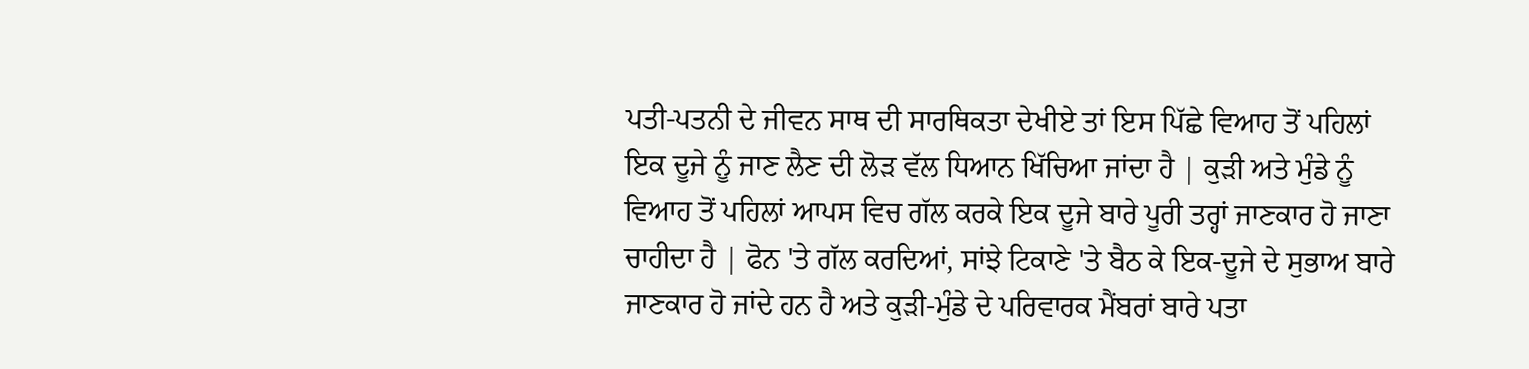ਪਤੀ-ਪਤਨੀ ਦੇ ਜੀਵਨ ਸਾਥ ਦੀ ਸਾਰਥਿਕਤਾ ਦੇਖੀਏ ਤਾਂ ਇਸ ਪਿੱਛੇ ਵਿਆਹ ਤੋਂ ਪਹਿਲਾਂ ਇਕ ਦੂਜੇ ਨੂੰ ਜਾਣ ਲੈਣ ਦੀ ਲੋੜ ਵੱਲ ਧਿਆਨ ਖਿੱਚਿਆ ਜਾਂਦਾ ਹੈ | ਕੁੜੀ ਅਤੇ ਮੁੰਡੇ ਨੂੰ ਵਿਆਹ ਤੋਂ ਪਹਿਲਾਂ ਆਪਸ ਵਿਚ ਗੱਲ ਕਰਕੇ ਇਕ ਦੂਜੇ ਬਾਰੇ ਪੂਰੀ ਤਰ੍ਹਾਂ ਜਾਣਕਾਰ ਹੋ ਜਾਣਾ ਚਾਹੀਦਾ ਹੈ | ਫੋਨ 'ਤੇ ਗੱਲ ਕਰਦਿਆਂ, ਸਾਂਝੇ ਟਿਕਾਣੇ 'ਤੇ ਬੈਠ ਕੇ ਇਕ-ਦੂਜੇ ਦੇ ਸੁਭਾਅ ਬਾਰੇ ਜਾਣਕਾਰ ਹੋ ਜਾਂਦੇ ਹਨ ਹੈ ਅਤੇ ਕੁੜੀ-ਮੁੰਡੇ ਦੇ ਪਰਿਵਾਰਕ ਮੈਂਬਰਾਂ ਬਾਰੇ ਪਤਾ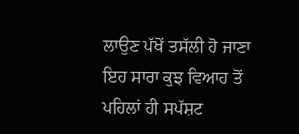ਲਾਉਣ ਪੱਖੋਂ ਤਸੱਲੀ ਹੋ ਜਾਣਾ ਇਹ ਸਾਰਾ ਕੁਝ ਵਿਆਹ ਤੋਂ ਪਹਿਲਾਂ ਹੀ ਸਪੱਸ਼ਟ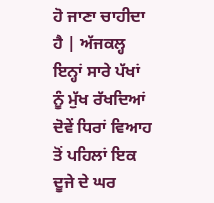ਹੋ ਜਾਣਾ ਚਾਹੀਦਾ ਹੈ | ਅੱਜਕਲ੍ਹ ਇਨ੍ਹਾਂ ਸਾਰੇ ਪੱਖਾਂ ਨੂੰ ਮੁੱਖ ਰੱਖਦਿਆਂ ਦੋਵੇਂ ਧਿਰਾਂ ਵਿਆਹ ਤੋਂ ਪਹਿਲਾਂ ਇਕ ਦੂਜੇ ਦੇ ਘਰ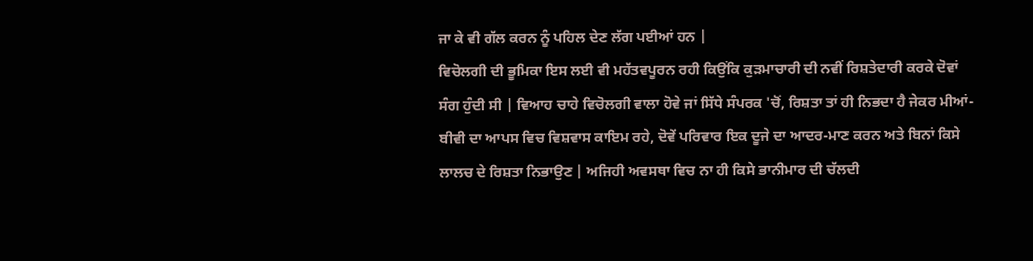ਜਾ ਕੇ ਵੀ ਗੱਲ ਕਰਨ ਨੂੰ ਪਹਿਲ ਦੇਣ ਲੱਗ ਪਈਆਂ ਹਨ |
ਵਿਚੋਲਗੀ ਦੀ ਭੂਮਿਕਾ ਇਸ ਲਈ ਵੀ ਮਹੱਤਵਪੂਰਨ ਰਹੀ ਕਿਉਂਕਿ ਕੁੜਮਾਚਾਰੀ ਦੀ ਨਵੀਂ ਰਿਸ਼ਤੇਦਾਰੀ ਕਰਕੇ ਦੋਵਾਂ ਸੰਗ ਹੁੰਦੀ ਸੀ | ਵਿਆਹ ਚਾਹੇ ਵਿਚੋਲਗੀ ਵਾਲਾ ਹੋਵੇ ਜਾਂ ਸਿੱਧੇ ਸੰਪਰਕ 'ਚੋਂ, ਰਿਸ਼ਤਾ ਤਾਂ ਹੀ ਨਿਭਦਾ ਹੈ ਜੇਕਰ ਮੀਆਂ-ਬੀਵੀ ਦਾ ਆਪਸ ਵਿਚ ਵਿਸ਼ਵਾਸ ਕਾਇਮ ਰਹੇ, ਦੋਵੇਂ ਪਰਿਵਾਰ ਇਕ ਦੂਜੇ ਦਾ ਆਦਰ-ਮਾਣ ਕਰਨ ਅਤੇ ਬਿਨਾਂ ਕਿਸੇ ਲਾਲਚ ਦੇ ਰਿਸ਼ਤਾ ਨਿਭਾਉਣ | ਅਜਿਹੀ ਅਵਸਥਾ ਵਿਚ ਨਾ ਹੀ ਕਿਸੇ ਭਾਨੀਮਾਰ ਦੀ ਚੱਲਦੀ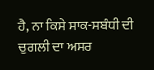ਹੈ, ਨਾ ਕਿਸੇ ਸਾਕ-ਸਬੰਧੀ ਦੀ ਚੁਗਲੀ ਦਾ ਅਸਰ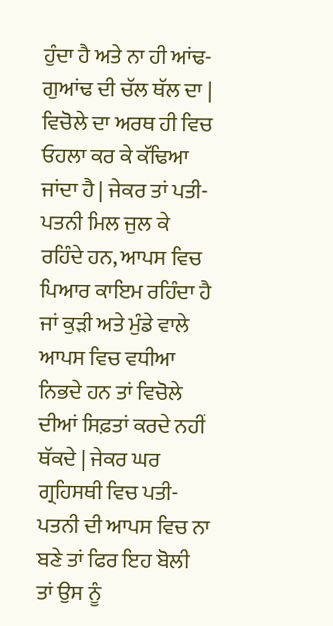ਹੁੰਦਾ ਹੈ ਅਤੇ ਨਾ ਹੀ ਆਂਢ-ਗੁਆਂਢ ਦੀ ਚੱਲ ਥੱਲ ਦਾ |
ਵਿਚੋਲੇ ਦਾ ਅਰਥ ਹੀ ਵਿਚ ਓਹਲਾ ਕਰ ਕੇ ਕੱਢਿਆ ਜਾਂਦਾ ਹੈ | ਜੇਕਰ ਤਾਂ ਪਤੀ-ਪਤਨੀ ਮਿਲ ਜੁਲ ਕੇ ਰਹਿੰਦੇ ਹਨ, ਆਪਸ ਵਿਚ ਪਿਆਰ ਕਾਇਮ ਰਹਿੰਦਾ ਹੈ ਜਾਂ ਕੁੜੀ ਅਤੇ ਮੁੰਡੇ ਵਾਲੇ ਆਪਸ ਵਿਚ ਵਧੀਆ ਨਿਭਦੇ ਹਨ ਤਾਂ ਵਿਚੋਲੇ ਦੀਆਂ ਸਿਫ਼ਤਾਂ ਕਰਦੇ ਨਹੀਂ ਥੱਕਦੇ | ਜੇਕਰ ਘਰ ਗ੍ਰਹਿਸਥੀ ਵਿਚ ਪਤੀ-ਪਤਨੀ ਦੀ ਆਪਸ ਵਿਚ ਨਾ ਬਣੇ ਤਾਂ ਫਿਰ ਇਹ ਬੋਲੀ ਤਾਂ ਉਸ ਨੂੰ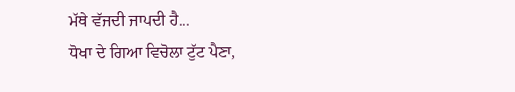ਮੱਥੇ ਵੱਜਦੀ ਜਾਪਦੀ ਹੈ...
ਧੋਖਾ ਦੇ ਗਿਆ ਵਿਚੋਲਾ ਟੁੱਟ ਪੈਣਾ,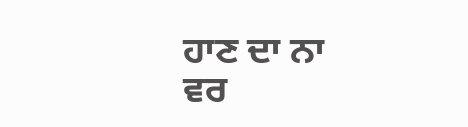ਹਾਣ ਦਾ ਨਾ ਵਰ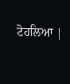ਟੋਹਲਿਆ |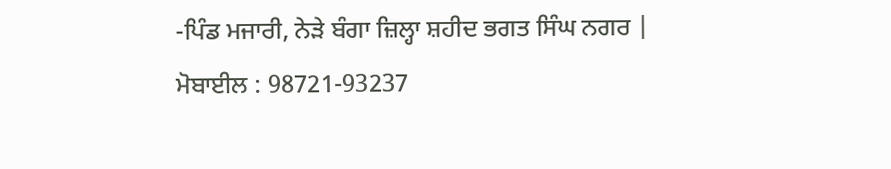-ਪਿੰਡ ਮਜਾਰੀ, ਨੇੜੇ ਬੰਗਾ ਜ਼ਿਲ੍ਹਾ ਸ਼ਹੀਦ ਭਗਤ ਸਿੰਘ ਨਗਰ |
ਮੋਬਾਈਲ : 98721-93237